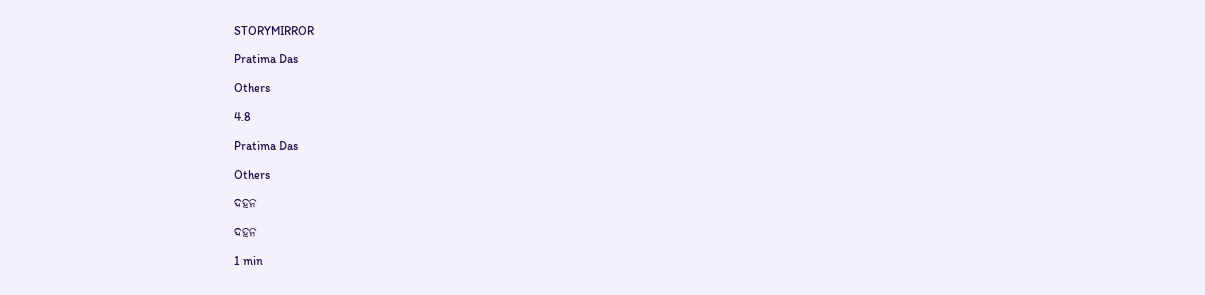STORYMIRROR

Pratima Das

Others

4.8

Pratima Das

Others

ଦହନ

ଦହନ

1 min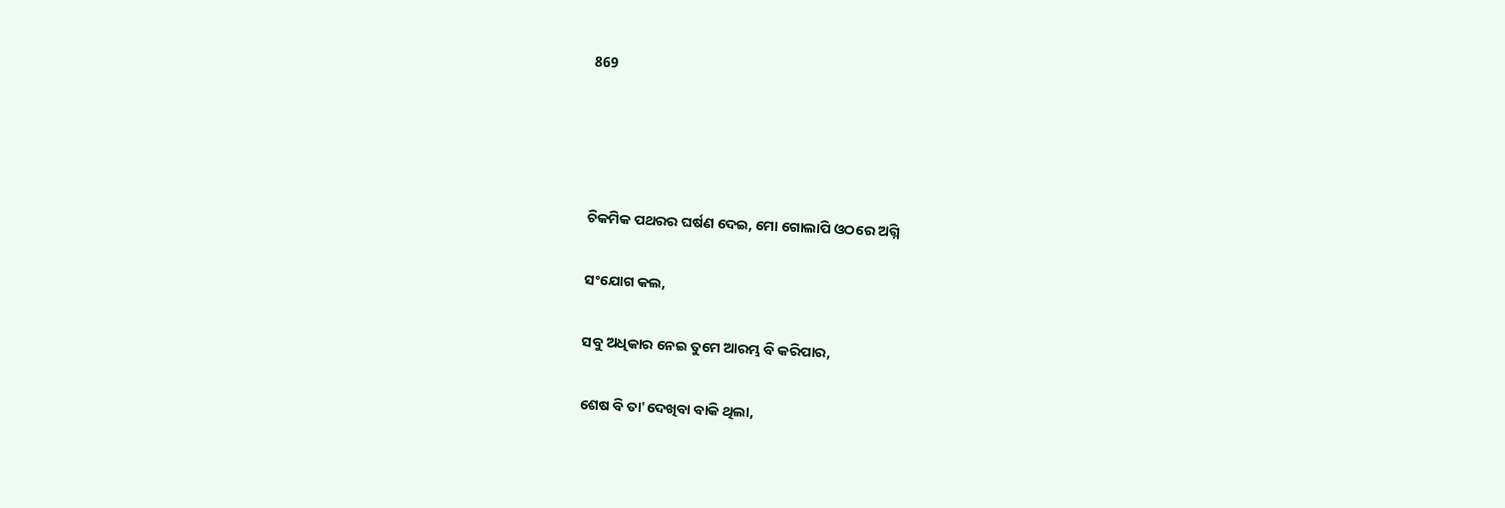869




ଚିକମିକ ପଥରର ଘର୍ଷଣ ଦେଇ, ମୋ ଗୋଲାପି ଓଠରେ ଅଗ୍ନି

ସଂଯୋଗ କଲ,

ସବୁ ଅଧିକାର ନେଇ ତୁମେ ଆରମ୍ଭ ବି କରିପାର,

ଶେଷ ବି ତା'ଦେଖିବା ବାକି ଥିଲା,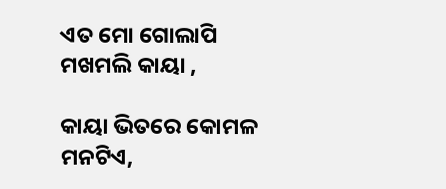ଏତ ମୋ ଗୋଲାପି ମଖମଲି କାୟା ,

କାୟା ଭିତରେ କୋମଳ ମନଟିଏ,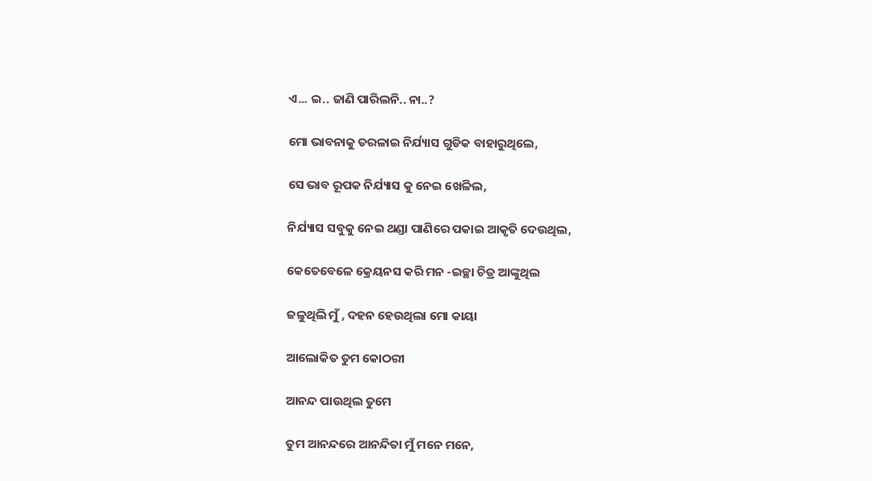ଏ... ଇ.. ଜାଣି ପାରିଲନି.. ନା..?

ମୋ ଭାବନାକୁ ତରଳାଇ ନିର୍ଯ୍ୟାସ ଗୁଡିକ ବାହାରୁଥିଲେ,

ସେ ଭାବ ରୂପକ ନିର୍ଯ୍ୟାସ କୁ ନେଇ ଖେଳିଲ,

ନିର୍ଯ୍ୟାସ ସବୁକୁ ନେଇ ଥଣ୍ଡା ପାଣିରେ ପକାଇ ଆକୃତି ଦେଉଥିଲ,

କେତେବେଳେ କ୍ରେୟନସ କରି ମନ -ଇଚ୍ଛା ଚିତ୍ର ଆଙ୍କୁଥିଲ

ଜଳୁଥିଲି ମୁଁ , ଦହନ ହେଉଥିଲା ମୋ କାୟା

ଆଲୋକିତ ତୁମ କୋଠରୀ

ଆନନ୍ଦ ପାଉଥିଲ ତୁମେ

ତୁମ ଆନନ୍ଦରେ ଆନନ୍ଦିତା ମୁଁ ମନେ ମନେ,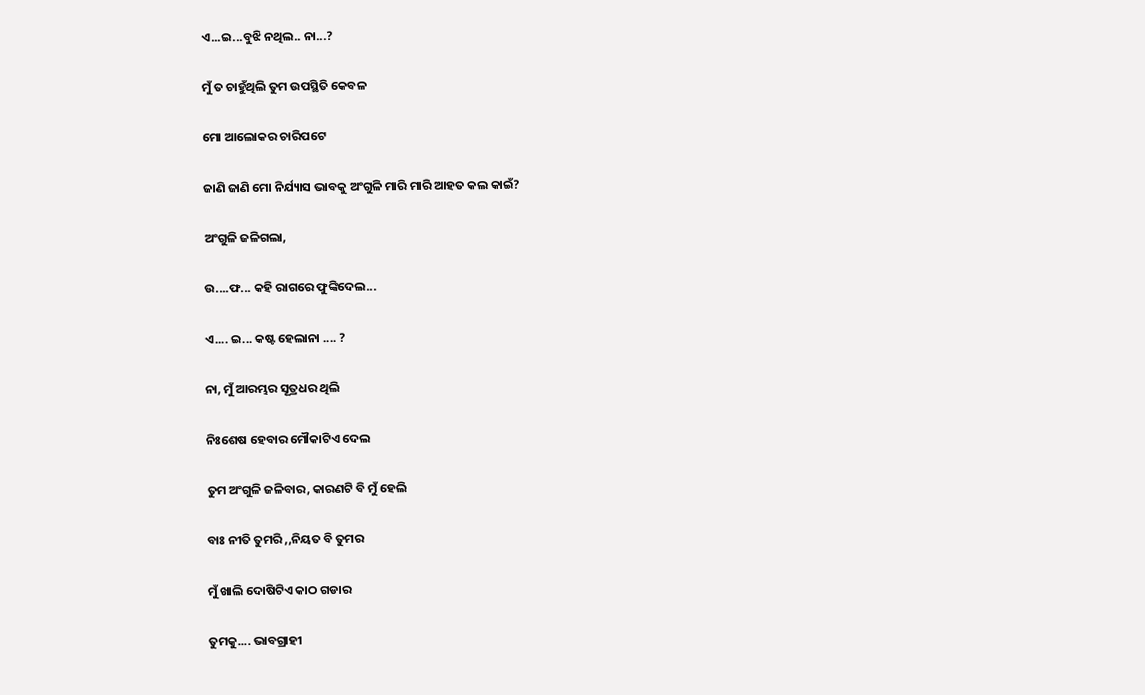ଏ...ଇ...ବୁଝି ନଥିଲ.. ନା...?

ମୁଁ ତ ଚାହୁଁଥିଲି ତୁମ ଉପସ୍ଥିତି କେବଳ

ମୋ ଆଲୋକର ଚାରିପଟେ

ଜାଣି ଜାଣି ମୋ ନିର୍ଯ୍ୟାସ ଭାବକୁ ଅଂଗୁଳି ମାରି ମାରି ଆହତ କଲ କାଇଁ?

ଅଂଗୁଳି ଜଳିଗଲା,

ଉ....ଫ... କହି ରାଗରେ ଫୁଙ୍କିଦେଲ...

ଏ.... ଇ... କଷ୍ଟ ହେଲାନା .... ?

ନା, ମୁଁ ଆରମ୍ଭର ସୂତ୍ରଧର ଥିଲି

ନିଃଶେଷ ହେବାର ମୌକାଟିଏ ଦେଲ

ତୁମ ଅଂଗୁଳି ଜଳିବାର, କାରଣଟି ବି ମୁଁ ହେଲି

ବାଃ ନୀତି ତୁମରି ,,ନିୟତ ବି ତୁମର

ମୁଁ ଖାଲି ଦୋଷିଟିଏ କାଠ ଗଡାର

ତୁମକୁ.... ଭାବଗ୍ରାହୀ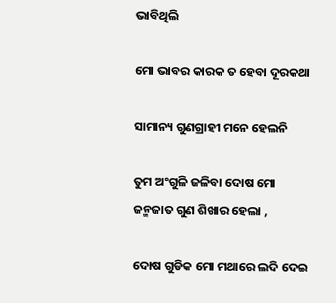ଭାବିଥିଲି

ମୋ ଭାବର କାରକ ତ ହେବା ଦୂରକଥା

ସାମାନ୍ୟ ଗୁଣଗ୍ରାହୀ ମନେ ହେଲନି

ତୁମ ଅଂଗୁଳି ଜଳିବା ଦୋଷ ମୋ ଜନ୍ମଜାତ ଗୁଣ ଶିଖାର ହେଲା ,

ଦୋଷ ଗୁଡିକ ମୋ ମଥାରେ ଲଦି ଦେଇ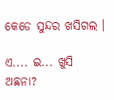କେଡେ ସୁନ୍ଦର ଖସିଗଲ ।

ଏ.... ଇ... ଖୁସି ଅଛନା?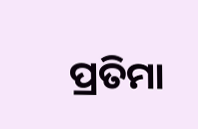ପ୍ରତିମା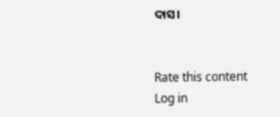ଦାସ।


Rate this content
Log in